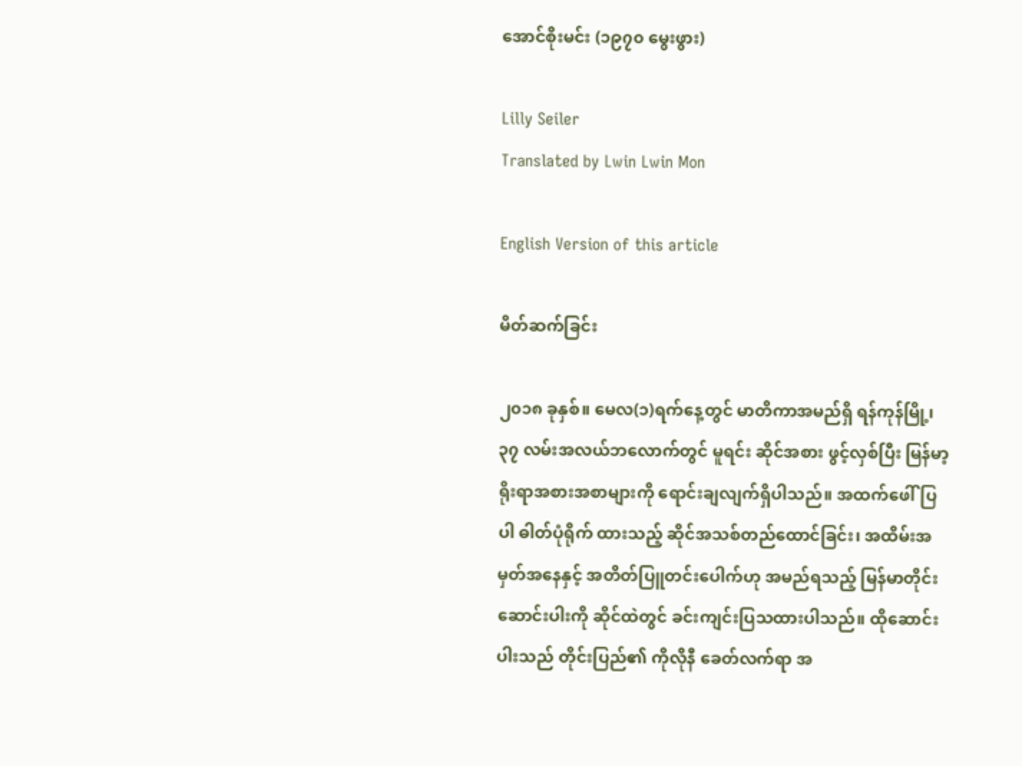အောင်စိုးမင်း (၁၉၇၀ မွေးဖွား)

Lilly Seiler
Translated by Lwin Lwin Mon

English Version of this article

မိတ်ဆက်ခြင်း

၂၀၁၈ ခုနှစ်။ မေလ(၁)ရက်နေ့တွင် မာတိကာအမည်ရှိ ရန်ကုန်မြို့၊ ၃၇ လမ်းအလယ်ဘလောက်တွင် မူရင်း ဆိုင်အစား ဖွင့်လှစ်ပြီး မြန်မာ့ရိုးရာအစားအစာများကို ရောင်းချလျက်ရှိပါသည်။ အထက်ဖေါ်ပြပါ ဓါတ်ပုံရိုက် ထားသည့် ဆိုင်အသစ်တည်ထောင်ခြင်း၊ အထိမ်းအမှတ်အနေနှင့် အတိတ်ပြူတင်းပေါက်ဟု အမည်ရသည့် မြန်မာတိုင်းဆောင်းပါးကို ဆိုင်ထဲတွင် ခင်းကျင်းပြသထားပါသည်။ ထိုဆောင်းပါးသည် တိုင်းပြည်၏ ကိုလိုနီ ခေတ်လက်ရာ အ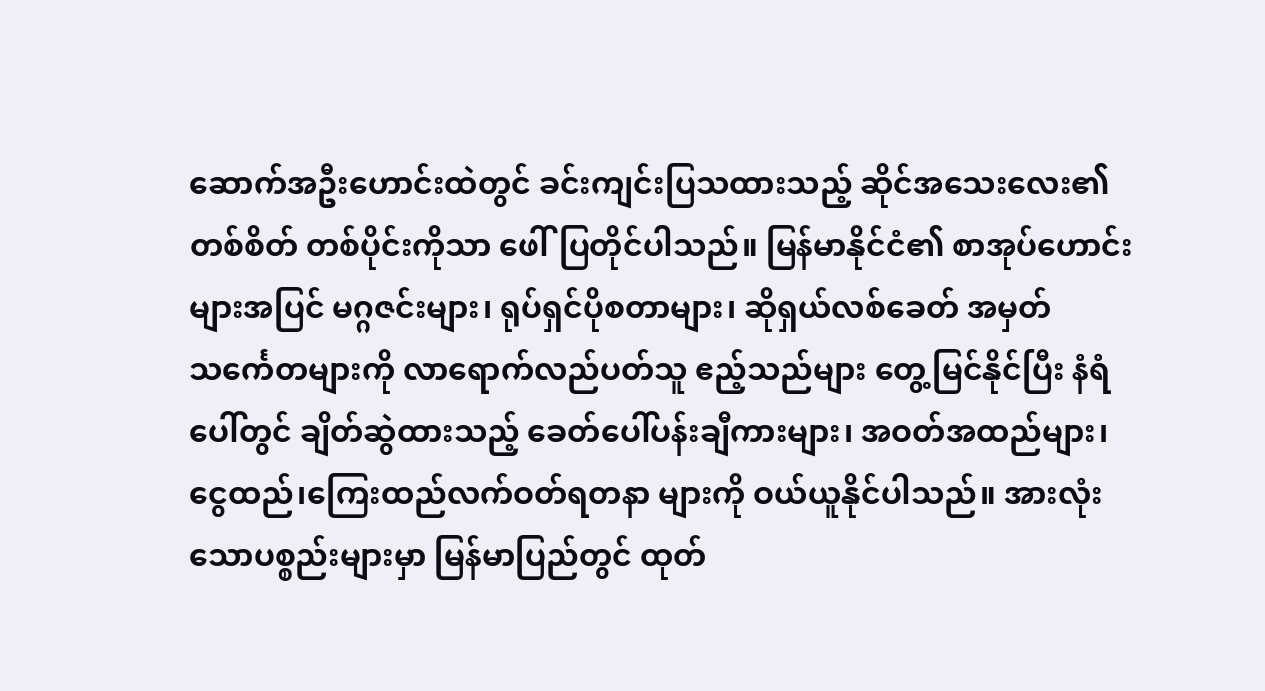ဆောက်အဦးဟောင်းထဲတွင် ခင်းကျင်းပြသထားသည့် ဆိုင်အသေးလေး၏ တစ်စိတ် တစ်ပိုင်းကိုသာ ဖေါ်ပြတိုင်ပါသည်။ မြန်မာနိုင်ငံ၏ စာအုပ်ဟောင်းများအပြင် မဂ္ဂဇင်းများ၊ ရုပ်ရှင်ပိုစတာများ၊ ဆိုရှယ်လစ်ခေတ် အမှတ်သင်္ကေတများကို လာရောက်လည်ပတ်သူ ဧည့်သည်များ တွေ့မြင်နိုင်ပြီး နံရံပေါ်တွင် ချိတ်ဆွဲထားသည့် ခေတ်ပေါ်ပန်းချီကားများ၊ အဝတ်အထည်များ၊ ငွေထည်၊ကြေးထည်လက်ဝတ်ရတနာ များကို ဝယ်ယူနိုင်ပါသည်။ အားလုံးသောပစ္စည်းများမှာ မြန်မာပြည်တွင် ထုတ်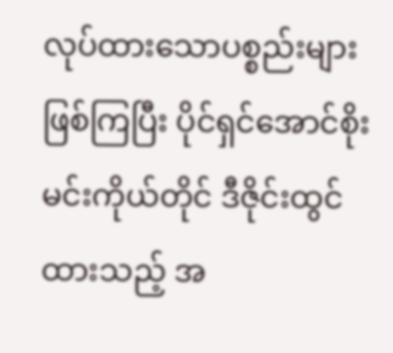လုပ်ထားသောပစ္စည်းများ ဖြစ်ကြပြီး ပိုင်ရှင်အောင်စိုးမင်းကိုယ်တိုင် ဒီဇိုင်းထွင်ထားသည့် အ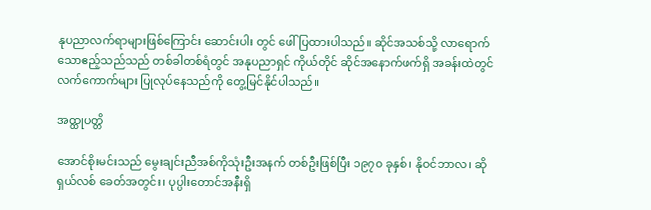နုပညာလက်ရာများဖြစ်ကြောင်း ဆောင်းပါး တွင် ဖေါ်ပြထားပါသည်။ ဆိုင်အသစ်သို့ လာရောက်သောဧည့်သည်သည် တစ်ခါတစ်ရံတွင် အနုပညာရှင် ကိုယ်တိုင် ဆိုင်အနောက်ဖက်ရှိ အခန်းထဲတွင် လက်ကောက်များ ပြုလုပ်နေသည်ကို တွေ့မြင်နိုင်ပါသည်။

အထ္ထုပတ္တိ

အောင်စိုးမင်းသည် မွေးချင်းညီအစ်ကိုသုံးဦးအနက် တစ်ဦးဖြစ်ပြီး ၁၉၇၀ ခုနှစ်၊ နိုဝင်ဘာလ၊ ဆိုရှယ်လစ် ခေတ်အတွင်း၊ ပုပ္ပါးတောင်အနီးရှိ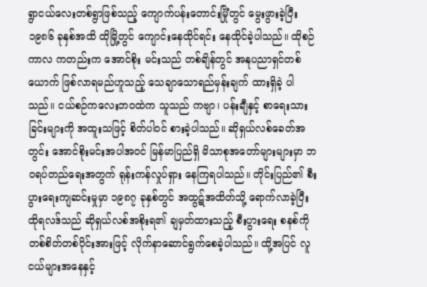ရွာငယ်လေးတစ်ရွာဖြစ်သည့် ကျောက်ပန်းတောင်းမြိုံတွင် မွေးဖွားခဲ့ပြီး ၁၉၈၆ ခုနှစ်အထိ ထိုမြို့တွင် ကျောင်းနေထိုင်ရင်း နေထိုင်ခဲ့ပါသည်။ ထိုစဉ်ကာလ ကတည်းက အောင်စိုး မင်းသည် တစ်ချိန်တွင် အနုပညာရှင်တစ်ယောက် ဖြစ်လာရမည်ဟူသည့် သေချာသောရည်မှန်းချက် ထားရှိခဲ့ ပါသည်။ ငယ်စဉ်ကလေးဘဝထဲက သူသည် ကဗျာ၊ ပန်းချီနှင့် စာရေးသားခြင်းများကို အထူးသဖြင့် စိတ်ပါဝင် စားခဲ့ပါသည်။ ဆိုရှယ်လစ်ခေတ်အတွင်း အောင်စိုးမင်းအပါအဝင် မြန်မာပြည်ရှိ မိသာစုအတော်များများမှာ ဘဝရပ်တည်ရေးအတွက် ရုန်းကန်လှုပ်ရှား နေကြရပါသည်။ တိုင်းပြည်၏ စီးပွားရေးကျဆင်းမှုမှာ ၁၉၈၇ ခုနှစ်တွင် အထွဋ်အထိတ်သို့ ရောက်လာခဲ့ပြီး ထိုရလဒ်သည် ဆိုရှယ်လစ်အစိုးရ၏ ချမှတ်ထားသည့် စီးပွားရေး စနစ်ကို တစ်စိတ်တစ်ပိုင်းအားဖြင့် လိုက်နာဆောင်ရွက်စေခဲ့ပါသည်။ ထို့အပြင် လူငယ်များအနေနှင့်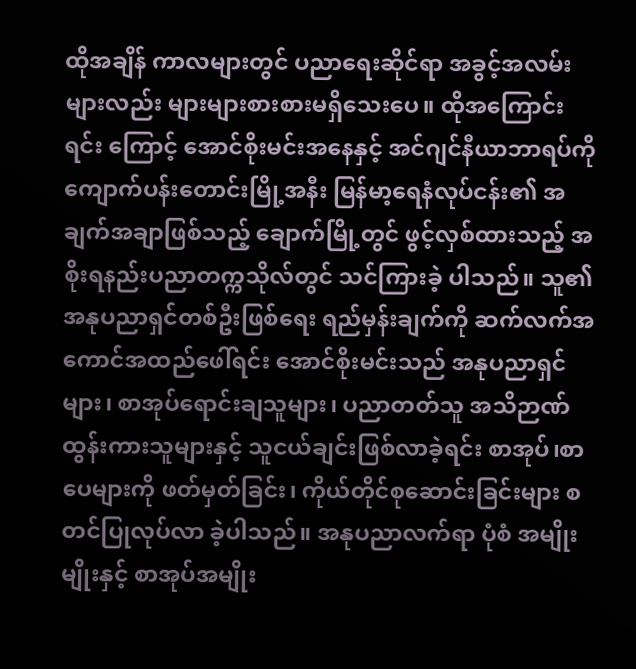ထိုအချိန် ကာလများတွင် ပညာရေးဆိုင်ရာ အခွင့်အလမ်းများလည်း များများစားစားမရှိသေးပေ။ ထိုအကြောင်းရင်း ကြောင့် အောင်စိုးမင်းအနေနှင့် အင်ဂျင်နီယာဘာရပ်ကို ကျောက်ပန်းတောင်းမြို့အနီး မြန်မာ့ရေနံလုပ်ငန်း၏ အချက်အချာဖြစ်သည့် ချောက်မြို့တွင် ဖွင့်လှစ်ထားသည့် အစိုးရနည်းပညာတက္ကသိုလ်တွင် သင်ကြားခဲ့ ပါသည်။ သူ၏အနုပညာရှင်တစ်ဦးဖြစ်ရေး ရည်မှန်းချက်ကို ဆက်လက်အကောင်အထည်ဖေါ်ရင်း အောင်စိုးမင်းသည် အနုပညာရှင်များ၊ စာအုပ်ရောင်းချသူများ၊ ပညာတတ်သူ အသိဉာဏ်ထွန်းကားသူများနှင့် သူငယ်ချင်းဖြစ်လာခဲ့ရင်း စာအုပ်၊စာပေများကို ဖတ်မှတ်ခြင်း၊ ကိုယ်တိုင်စုဆောင်းခြင်းများ စတင်ပြုလုပ်လာ ခဲ့ပါသည်။ အနုပညာလက်ရာ ပုံစံ အမျိုးမျိုးနှင့် စာအုပ်အမျိုး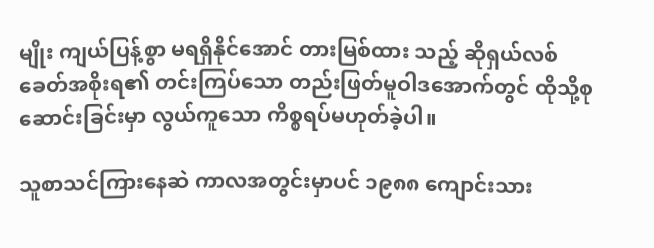မျိုး ကျယ်ပြန့်စွာ မရရှိနိုင်အောင် တားမြစ်ထား သည့် ဆိုရှယ်လစ်ခေတ်အစိုးရ၏ တင်းကြပ်သော တည်းဖြတ်မူဝါဒအောက်တွင် ထိုသို့စုဆောင်းခြင်းမှာ လွယ်ကူသော ကိစ္စရပ်မဟုတ်ခဲ့ပါ။

သူစာသင်ကြားနေဆဲ ကာလအတွင်းမှာပင် ၁၉၈၈ ကျောင်းသား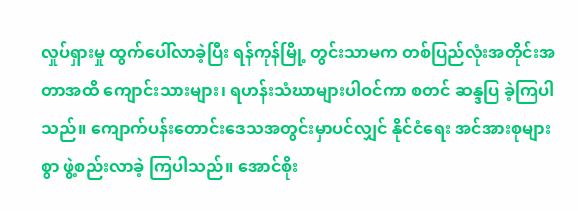လှုပ်ရှားမှု ထွက်ပေါ်လာခဲ့ပြီး ရန်ကုန်မြို့ တွင်းသာမက တစ်ပြည်လုံးအတိုင်းအတာအထိ ကျောင်းသားများ၊ ရဟန်းသံဃာများပါဝင်ကာ စတင် ဆန္ဒပြ ခဲ့ကြပါသည်။ ကျောက်ပန်းတောင်းဒေသအတွင်းမှာပင်လျှင် နိုင်ငံရေး အင်အားစုများစွာ ဖွဲ့စည်းလာခဲ့ ကြပါသည်။ အောင်စိုး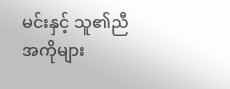မင်းနှင့် သူ၏ညီအကိုများ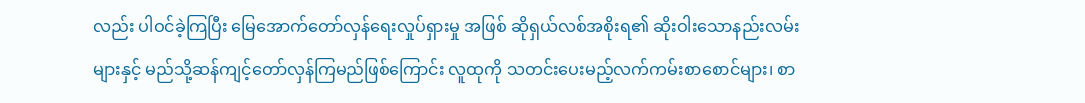လည်း ပါဝင်ခဲ့ကြပြီး မြေအောက်တော်လှန်ရေးလှုပ်ရှားမှု အဖြစ် ဆိုရှယ်လစ်အစိုးရ၏ ဆိုးဝါးသောနည်းလမ်းများနှင့် မည်သို့ဆန်ကျင့်တော်လှန်ကြမည်ဖြစ်ကြောင်း လူထုကို သတင်းပေးမည့်လက်ကမ်းစာစောင်များ၊ စာ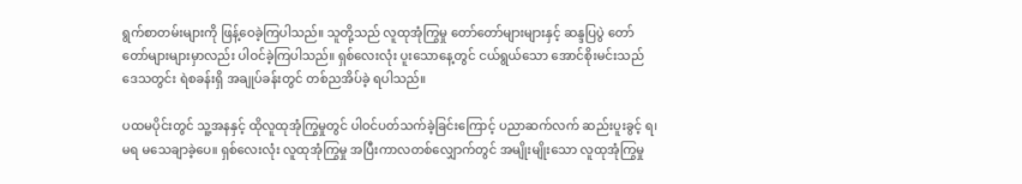ရွက်စာတမ်းများကို ဖြန့်ဝေခဲ့ကြပါသည်။ သူတို့သည် လူထုအုံကြွမှု တော်တော်များများနှင့် ဆန္ဒပြပွဲ တော်တော်များများမှာလည်း ပါဝင်ခဲ့ကြပါသည်။ ရှစ်လေးလုံး ပူးသောနေ့တွင် ငယ်ရွယ်သော အောင်စိုးမင်းသည် ဒေသတွင်း ရဲစခန်းရှိ အချုပ်ခန်းတွင် တစ်ညအိပ်ခဲ့ ရပါသည်။

ပထမပိုင်းတွင် သူ့အနနှင့် ထိုလူထုအုံကြွမှုတွင် ပါဝင်ပတ်သက်ခဲ့ခြင်းကြောင့် ပညာဆက်လက် ဆည်းပူးခွင့် ရ၊ မရ မသေချာခဲ့ပေ။ ရှစ်လေးလုံး လူထုအုံကြွမှု အပြီးကာလတစ်လျှောက်တွင် အမျိုးမျိုးသော လူထုအုံကြွမှု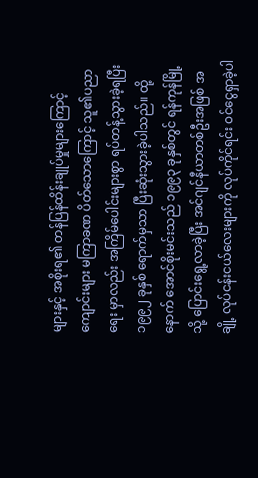များနှင့် အစိုးရ၏ တန်ပြန်ထိန်းချုပ်မှုများကြောင့် ကျောင်းများ မကြာခဏ ပိတ်သောကြောင့် သူ၏ပညာရေး မှာလည်း အကြိမ်ပေါင်းများစွာ ရပ်တန့်သွားခဲ့ရပြီး ၁၉၉၂ ခုနှစ် ရောက်မှသာ ပြီးဆုံးသွားခဲ့ပါသည်။ ထို့နောက် အောင်စိုးမင်းသည် ၁၉၉၃ ခုနှစ်တွင် ရန်ကုန်မြို့သို့ ပြောင်းရွေ့လာခဲ့ပြီး အင်ဂျင်နီယာတစ်ဦးအဖြစ် အချို့ လုပ်ငန်းငယ်လေးများကို လုပ်ကိုင်ရင်း ဝင်ငွေရှာခဲ့ပါ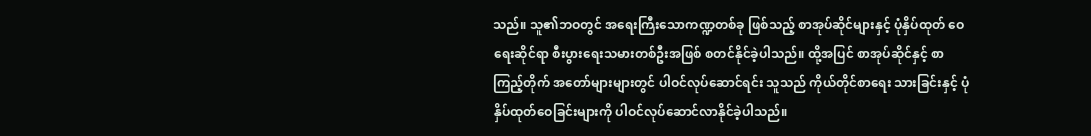သည်။ သူ၏ဘဝတွင် အရေးကြီးသောကဏ္ဍတစ်ခု ဖြစ်သည့် စာအုပ်ဆိုင်များနှင့် ပုံနှိပ်ထုတ် ဝေရေးဆိုင်ရာ စီးပွားရေးသမားတစ်ဦးအဖြစ် စတင်နိုင်ခဲ့ပါသည်။ ထို့အပြင် စာအုပ်ဆိုင်နှင့် စာကြည့်တိုက် အတော်များများတွင် ပါဝင်လုပ်ဆောင်ရင်း သူသည် ကိုယ်တိုင်စာရေး သားခြင်းနှင့် ပုံနှိပ်ထုတ်ဝေခြင်းများကို ပါဝင်လုပ်ဆောင်လာနိုင်ခဲ့ပါသည်။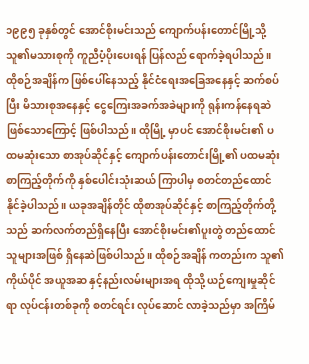၁၉၉၅ ခုနှစ်တွင် အောင်စိုးမင်းသည် ကျောက်ပန်းတောင်မြို့သို့ သူ၏မသားစုကို ကူညီပံ့ပိုးပေးရန် ပြန်လည် ရောက်ခဲ့ရပါသည်။ ထိုစဉ်အချိန်က ဖြစ်ပေါ်နေသည့် နိုင်ငံရေးအခြေအနေနှင့် ဆက်စပ်ပြီး မိသားစုအနေနှင့် ငွေကြေးအခက်အခဲများကို ရုန်းကန်နေရဆဲဖြစ်သောကြောင့် ဖြစ်ပါသည်။ ထိုမြို့ မှာပင် အောင်စိုးမင်း၏ ပထမဆုံးသော စာအုပ်ဆိုင်နှင့် ကျောက်ပန်းတောင်းမြို့၏ ပထမဆုံး စာကြည့်တိုက်ကို နှစ်ပေါင်းသုံးဆယ် ကြာပါမှ စတင်တည်ထောင်နိုင်ခဲ့ပါသည်။ ယခုအချိန်တိုင် ထိုစာအုပ်ဆိုင်နှင့် စာကြည့်တိုက်တို့သည် ဆက်လက်တည်ရှိနေပြီး အောင်စိုးမင်း၏ပူးတွဲ တည်ထောင်သူများအဖြစ် ရှိနေဆဲဖြစ်ပါသည်။ ထိုစဉ်အချိန် ကတည်းက သူ၏ကိုယ်ပိုင် အယူအဆ နှင့်နည်းလမ်းများအရ ထိုသို့ ယဉ်ကျေးမှုဆိုင်ရာ လုပ်ငန်းတစ်ခုကို စတင်ရင်း လုပ်ဆောင် လာခဲ့သည်မှာ အကြိမ်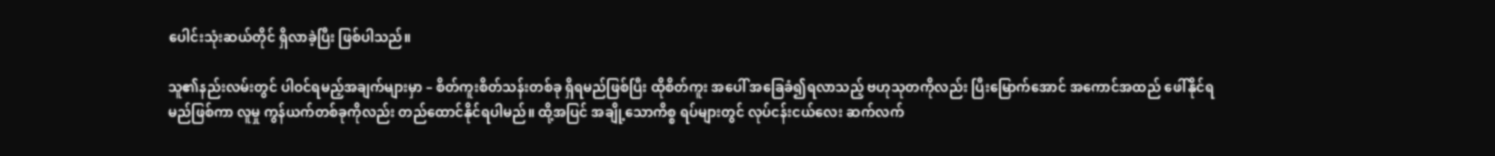ပေါင်းသုံးဆယ်တိုင် ရှိလာခဲ့ပြီး ဖြစ်ပါသည်။

သူ၏နည်းလမ်းတွင် ပါဝင်ရမည့်အချက်များမှာ – စိတ်ကူးစိတ်သန်းတစ်ခု ရှိရမည်ဖြစ်ပြီး ထိုစိတ်ကူး အပေါ် အခြေခံ၍ရလာသည့် ဗဟုသုတကိုလည်း ပြီးမြောက်အောင် အကောင်အထည် ဖေါ်နိုင်ရမည်ဖြစ်ကာ လူမှု ကွန်ယက်တစ်ခုကိုလည်း တည်ထောင်နိုင်ရပါမည်။ ထို့အပြင် အချို့သောကိစ္စ ရပ်များတွင် လုပ်ငန်းငယ်လေး ဆက်လက်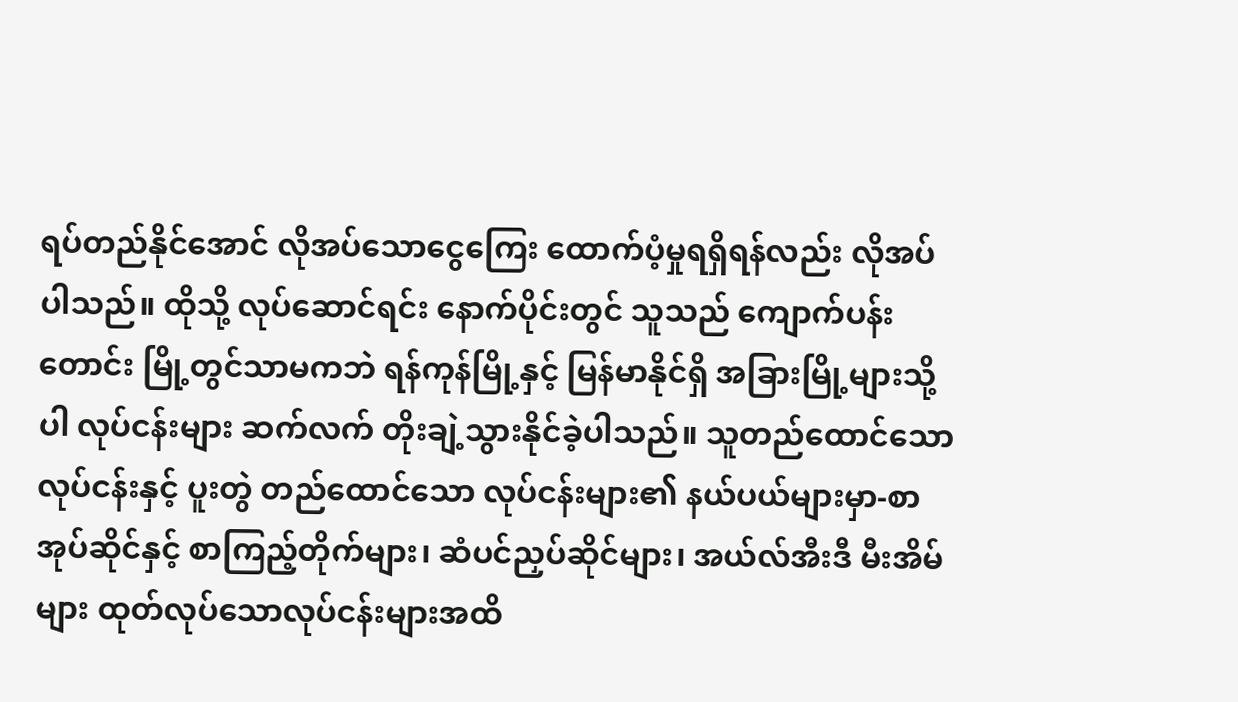ရပ်တည်နိုင်အောင် လိုအပ်သောငွေကြေး ထောက်ပံ့မှုရရှိရန်လည်း လိုအပ်ပါသည်။ ထိုသို့ လုပ်ဆောင်ရင်း နောက်ပိုင်းတွင် သူသည် ကျောက်ပန်းတောင်း မြို့တွင်သာမကဘဲ ရန်ကုန်မြို့နှင့် မြန်မာနိုင်ရှိ အခြားမြို့များသို့ပါ လုပ်ငန်းများ ဆက်လက် တိုးချဲ့သွားနိုင်ခဲ့ပါသည်။ သူတည်ထောင်သော လုပ်ငန်းနှင့် ပူးတွဲ တည်ထောင်သော လုပ်ငန်းများ၏ နယ်ပယ်များမှာ-စာအုပ်ဆိုင်နှင့် စာကြည့်တိုက်များ၊ ဆံပင်ညှပ်ဆိုင်များ၊ အယ်လ်အီးဒီ မီးအိမ်များ ထုတ်လုပ်သောလုပ်ငန်းများအထိ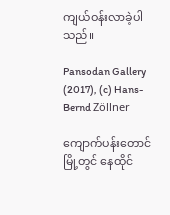ကျယ်ဝန်းလာခဲ့ပါသည်။

Pansodan Gallery (2017), (c) Hans-Bernd Zöllner

ကျောက်ပန်းတောင်မြို့တွင် နေထိုင်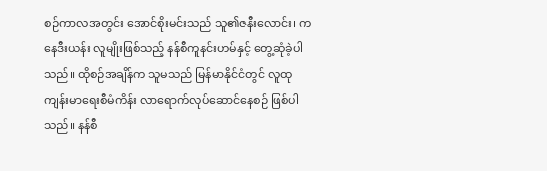စဉ်ကာလအတွင်း အောင်စိုးမင်းသည် သူ၏ဇနီးလောင်း၊ ကနေဒီးယန်း လူမျိုးဖြစ်သည့် နန်စီကူနင်းဟမ်နှင့် တွေ့ဆုံခဲ့ပါသည်။ ထိုစဉ်အချိန်က သူမသည် မြန်မာနိုင်ငံတွင် လူထု ကျန်းမာရေးစီမံကိန်း လာရောက်လုပ်ဆောင်နေစဉ် ဖြစ်ပါသည်။ နန်စီ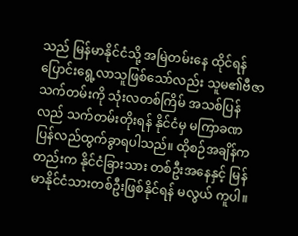သည် မြန်မာနိုင်ငံသို့ အမြဲတမ်းနေ ထိုင်ရန် ပြောင်းရွေ့လာသူဖြစ်သော်လည်း သူမ၏ဗီဇာသက်တမ်းကို သုံးလတစ်ကြိမ် အသစ်ပြန်လည် သက်တမ်းတိုးရန် နိုင်ငံမှ မကြာခဏ ပြန်လည်ထွက်ခွာရပါသည်။ ထိုစဉ်အချိန်ကတည်းက နိုင်ငံခြားသား တစ်ဦးအနေနှင့် မြန်မာနိုင်ငံသားတစ်ဦးဖြစ်နိုင်ရန် မလွယ် ကူပါ။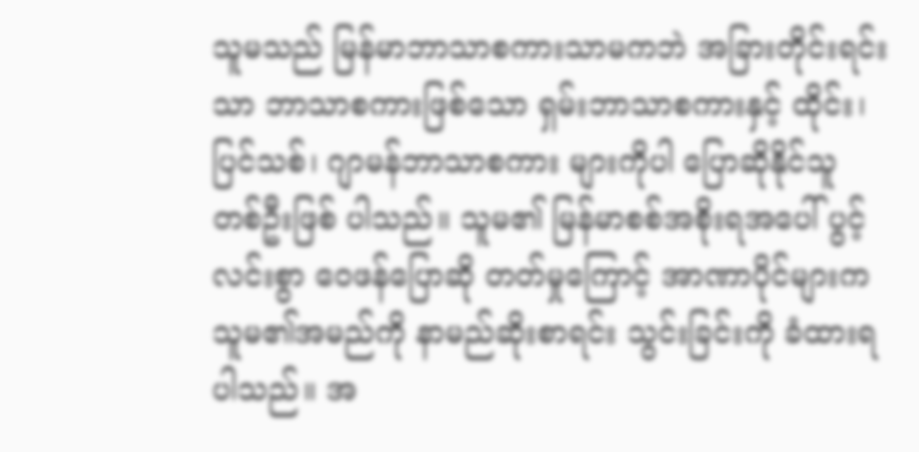သူမသည် မြန်မာဘာသာစကားသာမကဘဲ အခြားတိုင်းရင်းသာ ဘာသာစကားဖြစ်သော ရှမ်းဘာသာစကားနှင့် ထိုင်း၊ ပြင်သစ်၊ ဂျာမန်ဘာသာစကား များကိုပါ ပြောဆိုနိုင်သူ တစ်ဦးဖြစ် ပါသည်။ သူမ၏ မြန်မာစစ်အစိုးရအပေါ် ပွင့်လင်းစွာ ဝေဖန်ပြောဆို တတ်မှုကြောင့် အာဏာပိုင်များက သူမ၏အမည်ကို နာမည်ဆိုးစာရင်း သွင်းခြင်းကို ခံထားရပါသည်။ အ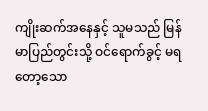ကျိုးဆက်အနေနှင့် သူမသည် မြန်မာပြည်တွင်းသို့ ဝင်ရောက်ခွင့် မရတော့သော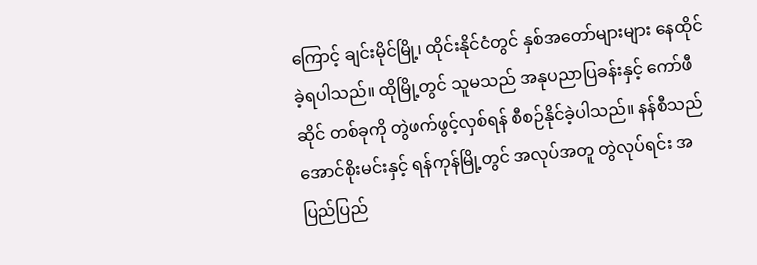ကြောင့် ချင်းမိုင်မြို့၊ ထိုင်းနိုင်ငံတွင် နှစ်အတော်များများ နေထိုင်ခဲ့ရပါသည်။ ထိုမြို့တွင် သူမသည် အနုပညာပြခန်းနှင့် ကော်ဖီဆိုင် တစ်ခုကို တွဲဖက်ဖွင့်လှစ်ရန် စီစဉ်နိုင်ခဲ့ပါသည်။ နန်စီသည် အောင်စိုးမင်းနှင့် ရန်ကုန်မြို့တွင် အလုပ်အတူ တွဲလုပ်ရင်း အပြည်ပြည်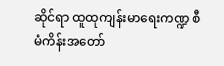ဆိုင်ရာ ထူထုကျန်းမာရေးကဏ္ဍ စီမံကိန်းအတော်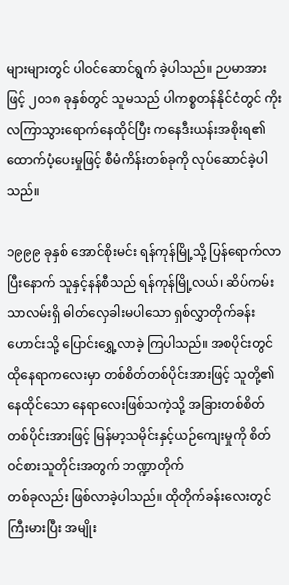များများတွင် ပါဝင်ဆောင်ရွက် ခဲ့ပါသည်။ ဉပမာအားဖြင့် ၂၀၁၈ ခုနှစ်တွင် သူမသည် ပါကစ္စတန်နိုင်ငံတွင် ကိုးလကြာသွားရောက်နေထိုင်ပြီး ကနေဒီးယန်းအစိုးရ၏ ထောက်ပံ့ပေးမှုဖြင့် စီမံကိန်းတစ်ခုကို လုပ်ဆောင်ခဲ့ပါသည်။

၁၉၉၉ ခုနှစ် အောင်စိုးမင်း ရန်ကုန်မြို့သို့ ပြန်ရောက်လာပြီးနောက် သူနှင့်နန်စီသည် ရန်ကုန်မြို့လယ်၊ ဆိပ်ကမ်းသာလမ်းရှိ ဓါတ်လှေခါးမပါသော ရှစ်လွှာတိုက်ခန်းဟောင်းသို့ ပြောင်းရွှေ့လာခဲ့ ကြပါသည်။ အစပိုင်းတွင် ထိုနေရာကလေးမှာ တစ်စိတ်တစ်ပိုင်းအားဖြင့် သူတို့၏နေထိုင်သော နေရာလေးဖြစ်သကဲ့သို့ အခြားတစ်စိတ်တစ်ပိုင်းအားဖြင့် မြန်မာ့သမိုင်းနှင့်ယဉ်ကျေးမှုကို စိတ်ဝင်စားသူတိုင်းအတွက် ဘဏ္ဍာတိုက်                                           တစ်ခုလည်း ဖြစ်လာခဲ့ပါသည်။ ထိုတိုက်ခန်းလေးတွင် ကြီးမားပြီး အမျိုး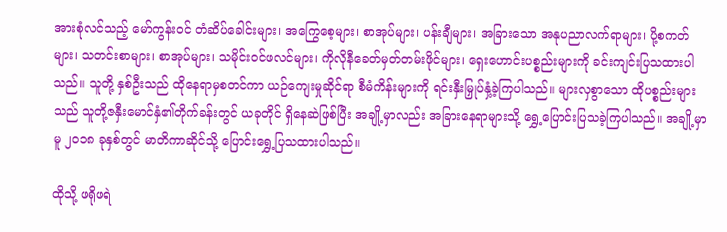အားစုံလင်သည့် မော်ကွန်းဝင် တံဆိပ်ခေါင်းများ၊ အကြွေစေ့များ၊ စာအုပ်များ၊ ပန်းချီများ၊ အခြားသော အနုပညာလက်ရာများ၊ ပို့စကတ်များ၊ သတင်းစာများ၊ စာအုပ်များ၊ သမိုင်းဝင်ဖလင်များ၊ ကိုလိုနီခေတ်မှတ်တမ်းဖိုင်များ၊ ရှေးဟောင်းပစ္စည်းများကို ခင်းကျင်းပြသထားပါသည်။ သူတို့ နှစ်ဦးသည် ထိုနေရာမှစတင်ကာ ယဉ်ကျေးမှုဆိုင်ရာ စီမံကိန်းများကို ရင်းနှီးမြှုပ်နှံ့ခဲ့ကြပါသည်။ များလှစွာသော ထိုပစ္စည်းများသည် သူတို့ဇနှီးမောင်နှံ၏တိုက်ခန်းတွင် ယခုတိုင် ရှိနေဆဲဖြစ်ပြီး အချို့မှာလည်း အခြားနေရာများသို့ ရွှေ့ပြောင်းပြသခဲ့ကြပါသည်။ အချို့မှာမူ ၂၀၁၈ ခုနှစ်တွင် မာတိကာဆိုင်သို့ ပြောင်းရွှေ့ပြသထားပါသည်။

ထိုသို့ ဖရိုဖရဲ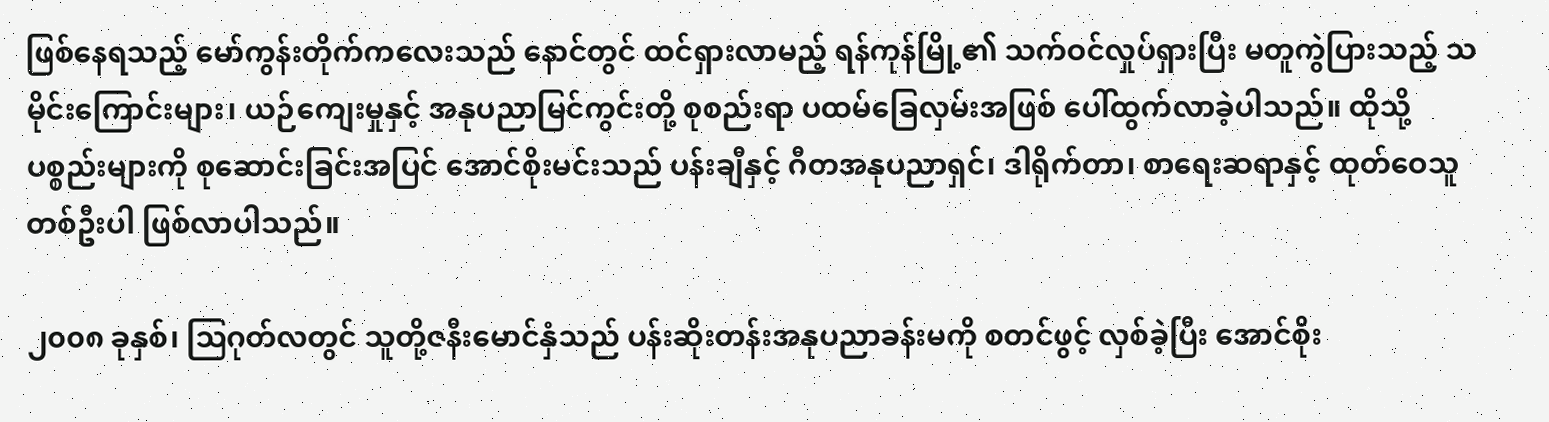ဖြစ်နေရသည့် မော်ကွန်းတိုက်ကလေးသည် နောင်တွင် ထင်ရှားလာမည့် ရန်ကုန်မြို့၏ သက်ဝင်လှုပ်ရှားပြီး မတူကွဲပြားသည့် သမိုင်းကြောင်းများ၊ ယဉ်ကျေးမှုနှင့် အနုပညာမြင်ကွင်းတို့ စုစည်းရာ ပထမ်ခြေလှမ်းအဖြစ် ပေါ်ထွက်လာခဲ့ပါသည်။ ထိုသို့ ပစ္စည်းများကို စုဆောင်းခြင်းအပြင် အောင်စိုးမင်းသည် ပန်းချီနှင့် ဂီတအနုပညာရှင်၊ ဒါရိုက်တာ၊ စာရေးဆရာနှင့် ထုတ်ဝေသူတစ်ဦးပါ ဖြစ်လာပါသည်။

၂၀၀၈ ခုနှစ်၊ ဩဂုတ်လတွင် သူတို့ဇနီးမောင်နှံသည် ပန်းဆိုးတန်းအနုပညာခန်းမကို စတင်ဖွင့် လှစ်ခဲ့ပြီး အောင်စိုး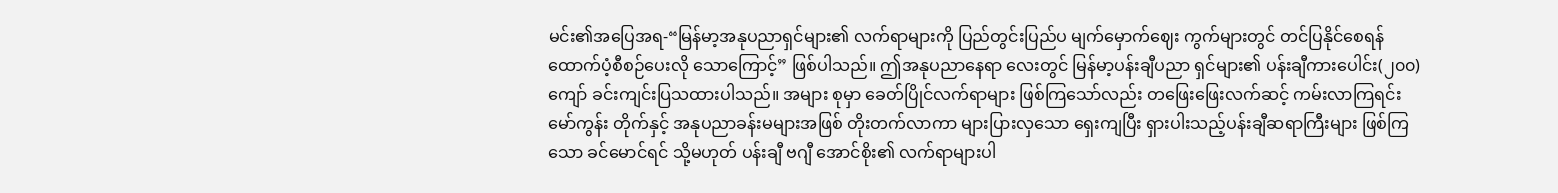မင်း၏အပြေအရ-“မြန်မာ့အနုပညာရှင်များ၏ လက်ရာများကို ပြည်တွင်းပြည်ပ မျက်မှောက်ဈေး ကွက်များတွင် တင်ပြနိုင်စေရန် ထောက်ပံ့စီစဉ်ပေးလို သောကြောင့်” ဖြစ်ပါသည်။ ဤအနုပညာနေရာ လေးတွင် မြန်မာ့ပန်းချီပညာ ရှင်များ၏ ပန်းချီကားပေါင်း(၂၀၀)ကျော် ခင်းကျင်းပြသထားပါသည်။ အများ စုမှာ ခေတ်ပြိုင်လက်ရာများ ဖြစ်ကြသော်လည်း တဖြေးဖြေးလက်ဆင့် ကမ်းလာကြရင်း မော်ကွန်း တိုက်နှင့် အနုပညာခန်းမများအဖြစ် တိုးတက်လာကာ များပြားလှသော ရှေးကျပြီး ရှားပါးသည့်ပန်းချီဆရာကြီးများ ဖြစ်ကြသော ခင်မောင်ရင် သို့မဟုတ် ပန်းချီ ဗဂျီ အောင်စိုး၏ လက်ရာများပါ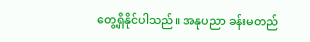တွေ့ရှိနိုင်ပါသည်။ အနုပညာ ခန်းမတည်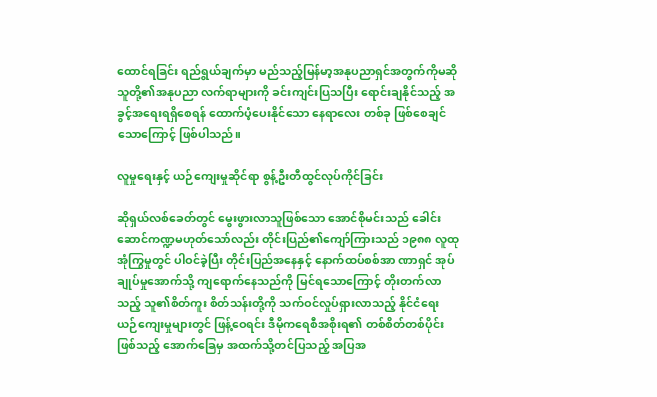ထောင်ရခြင်း ရည်ရွယ်ချက်မှာ မည်သည့်မြန်မာ့အနုပညာရှင်အတွက်ကိုမဆို သူတို့၏အနုပညာ လက်ရာများကို ခင်းကျင်းပြသပြီး ရောင်းချနိုင်သည့် အခွင့်အရေးရရှိစေရန် ထောက်ပံ့ပေးနိုင်သော နေရာလေး တစ်ခု ဖြစ်စေချင်သောကြောင့် ဖြစ်ပါသည်။

လူမှုရေးနှင့် ယဉ်ကျေးမှုဆိုင်ရာ စွန့်ဦးတီထွင်လုပ်ကိုင်ခြင်း

ဆိုရှယ်လစ်ခေတ်တွင် မွေးဖွားလာသူဖြစ်သော အောင်စိုမင်းသည် ခေါင်းဆောင်ကဏ္ဍမဟုတ်သော်လည်း တိုင်းပြည်၏ကျော်ကြားသည် ၁၉၈၈ လူထုအုံကြွမှုတွင် ပါဝင်ခဲ့ပြီး တိုင်းပြည်အနေနှင့် နောက်ထပ်စစ်အာ ဏာရှင် အုပ်ချုပ်မှုအောက်သို့ ကျရောက်နေသည်ကို မြင်ရသောကြောင့် တိုးတက်လာသည့် သူ၏စိတ်ကူး စိတ်သန်းတို့ကို သက်ဝင်လှုပ်ရှားလာသည့် နိုင်ငံရေးယဉ်ကျေးမှုများတွင် ဖြန့်ဝေရင်း ဒီမိုကရေစီအစိုးရ၏ တစ်စိတ်တစ်ပိုင်းဖြစ်သည့် အောက်ခြေမှ အထက်သို့တင်ပြသည့် အပြအ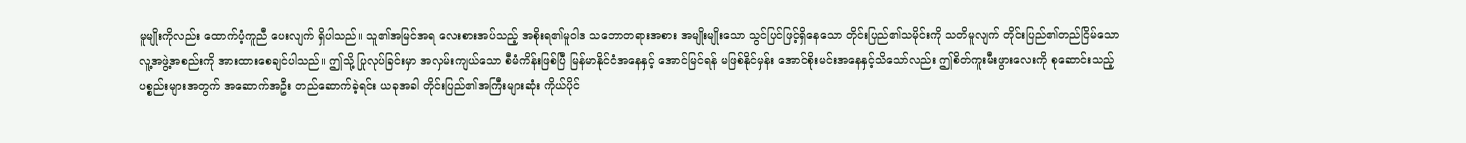မူမျိုးကိုလည်း ထောက်ပံ့ကူညီ ပေးလျက် ရှိပါသည်။ သူ၏အမြင်အရ လေးစားအပ်သည့် အစိုးရ၏မူဝါဒ သဘောတရားအစား အမျိုးမျိုးသော သွင်ပြင်ဖြင့်ရှိနေသော တိုင်းပြည်၏သမိုင်းကို သတိမူလျက် တိုင်းပြည်၏တည်ငြိမ်သော လူ့အဖွဲ့အစည်းကို အားထားစေချင်ပါသည်။ ဤသို့ ပြုလုပ်ခြင်းမှာ အလှမ်းကျယ်သော စီမံကိန်းဖြစ်ပြီ မြန်မာနိုင်ငံအနေနှင့် အောင်မြင်ရန် မဖြစ်နိုင်မှန်း အောင်စိုးမင်းအနေနှင့်သိသော်လည်း ဤစိတ်ကူးမီးဖွားလေးကို စုဆောင်းသည့် ပစ္စည်းများအတွက် အဆောက်အဦး တည်ဆောက်ခဲ့ရင်း ယခုအခါ တိုင်းပြည်၏အကြီးများဆုံး ကိုယ်ပိုင်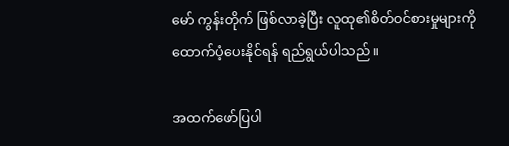မော် ကွန်းတိုက် ဖြစ်လာခဲ့ပြီး လူထု၏စိတ်ဝင်စားမှုများကို ထောက်ပံ့ပေးနိုင်ရန် ရည်ရွယ်ပါသည်။

အထက်ဖော်ပြပါ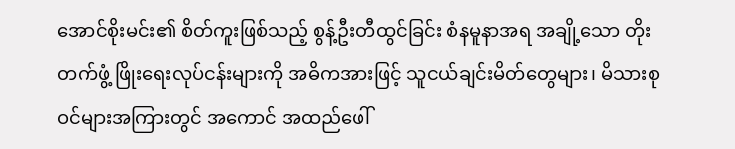အောင်စိုးမင်း၏ စိတ်ကူးဖြစ်သည့် စွန့်ဦးတီထွင်ခြင်း စံနမူနာအရ အချို့သော တိုးတက်ဖွံ့ ဖြိုးရေးလုပ်ငန်းများကို အဓိကအားဖြင့် သူငယ်ချင်းမိတ်တွေများ၊ မိသားစုဝင်များအကြားတွင် အကောင် အထည်ဖေါ်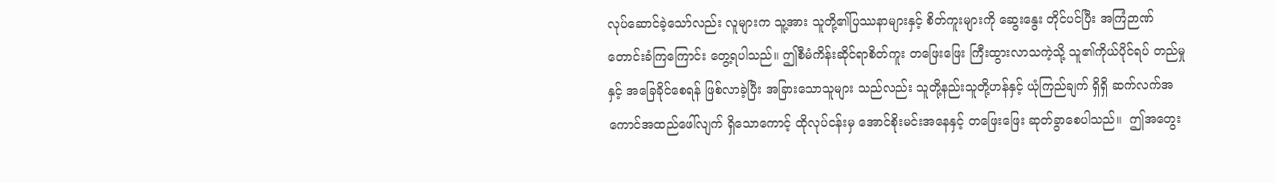လုပ်ဆောင်ခဲ့သော်လည်း လူများက သူ့အား သူတို့၏ပြဿနာများနှင့် စိတ်ကူးများကို ဆွေးနွေး တိုင်ပင်ပြီး အကြံဉာဏ်တောင်းခံကြကြောင်း တွေ့ရပါသည်။ ဤစီမံကိန်းဆိုင်ရာစိတ်ကူး တဖြေးဖြေး ကြီးထွားလာသကဲ့သို့ သူ၏ကိုယ်ပိုင်ရပ် တည်မှုနှင့် အခြေခိုင်စေရန် ဖြစ်လာခဲ့ပြီး အခြားသောသူများ သည်လည်း သူတို့နည်းသူတို့ဟန်နှင့် ယုံကြည်ချက် ရှိရှိ ဆက်လက်အကောင်အထည်ဖေါ်လျက် ရှိသောကောင့် ထိုလုပ်ငန်းမှ အောင်စိုးမင်းအနေနှင့် တဖြေးဖြေး ဆုတ်ခွာစေပါသည်။  ဤအတွေး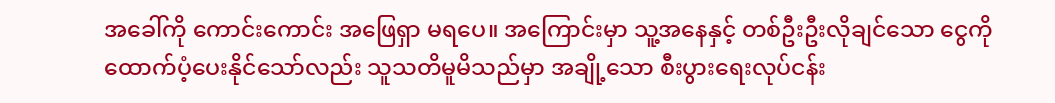အခေါ်ကို ကောင်းကောင်း အဖြေရှာ မရပေ။ အကြောင်းမှာ သူ့အနေနှင့် တစ်ဦးဦးလိုချင်သော ငွေကို ထောက်ပံ့ပေးနိုင်သော်လည်း သူသတိမူမိသည်မှာ အချို့သော စီးပွားရေးလုပ်ငန်း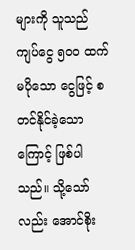များကို သူသည် ကျပ်ငွေ ၅၀၀ ထက်မပိုသော ငွေဖြင့် စတင်နိုင်ခဲ့သောကြောင့် ဖြစ်ပါသည်။ သို့သော်လည်း အောင်စိုး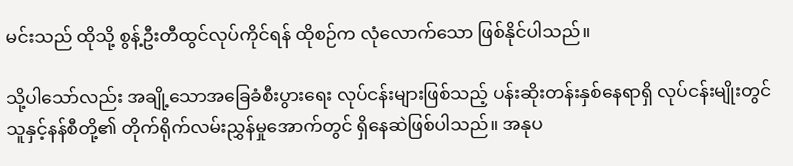မင်းသည် ထိုသို့ စွန့်ဦးတီထွင်လုပ်ကိုင်ရန် ထိုစဉ်က လုံလောက်သော ဖြစ်နိုင်ပါသည်။

သို့ပါသော်လည်း အချို့သောအခြေခံစီးပွားရေး လုပ်ငန်းများဖြစ်သည့် ပန်းဆိုးတန်းနှစ်နေရာရှိ လုပ်ငန်းမျိုးတွင် သူနှင့်နန်စီတို့၏ တိုက်ရိုက်လမ်းညွှန်မှုအောက်တွင် ရှိနေဆဲဖြစ်ပါသည်။ အနုပ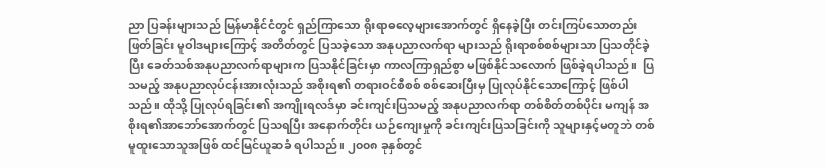ညာ ပြခန်းများသည် မြန်မာနိုင်ငံတွင် ရှည်ကြာသော ရိုးရာဓလေ့များအောက်တွင် ရှိနေခဲ့ပြီး တင်းကြပ်သောတည်းဖြတ်ခြင်း မူဝါဒများကြောင့် အတိတ်တွင် ပြသခဲ့သော အနုပညာလက်ရာ များသည် ရိုးရာစစ်စစ်များသာ ပြသတိုင်ခဲ့ပြီး ခေတ်သစ်အနုပညာလက်ရာများက ပြသနိုင်ခြင်းမှာ ကာလကြာရှည်စွာ မဖြစ်နိုင်သလောက် ဖြစ်ခဲ့ရပါသည်။  ပြသမည့် အနုပညာလုပ်ငန်းအားလုံးသည် အစိုးရ၏ တရားဝင်စီစစ် စစ်ဆေးပြီးမှ ပြုလုပ်နိုင်သောကြောင့် ဖြစ်ပါသည်။ ထိုသို့ ပြုလုပ်ရခြင်း၏ အကျိုးရလဒ်မှာ ခင်းကျင်းပြသမည့် အနုပညာလက်ရာ တစ်စိတ်တစ်ပိုင်း မကျန် အစိုးရ၏အာဘော်အောက်တွင် ပြသရပြီး အနောက်တိုင်း ယဉ်ကျေးမှုကို ခင်းကျင်းပြသခြင်းကို သူများနှင့်မတူဘဲ တစ်မူထူးသောသူအဖြစ် ထင်မြင်ယူဆခံ ရပါသည်။ ၂၀၀၈ ခုနှစ်တွင်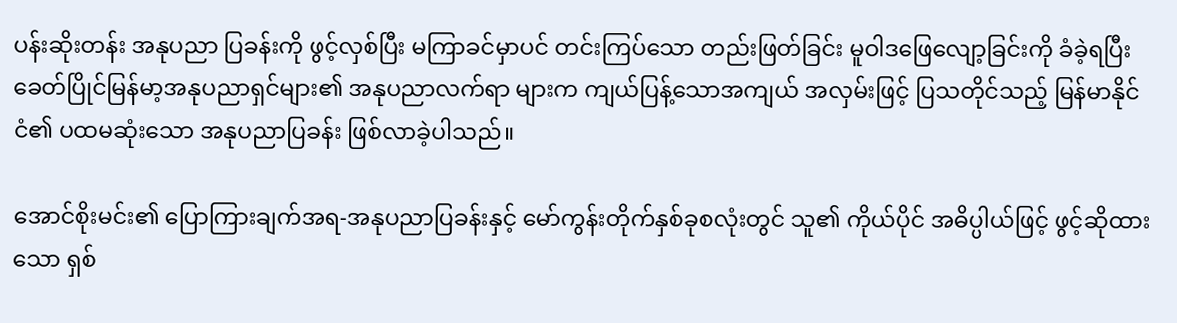ပန်းဆိုးတန်း အနုပညာ ပြခန်းကို ဖွင့်လှစ်ပြီး မကြာခင်မှာပင် တင်းကြပ်သော တည်းဖြတ်ခြင်း မူဝါဒဖြေလျော့ခြင်းကို ခံခဲ့ရပြီး ခေတ်ပြိုင်မြန်မာ့အနုပညာရှင်များ၏ အနုပညာလက်ရာ များက ကျယ်ပြန့်သောအကျယ် အလှမ်းဖြင့် ပြသတိုင်သည့် မြန်မာနိုင်ငံ၏ ပထမဆုံးသော အနုပညာပြခန်း ဖြစ်လာခဲ့ပါသည်။

အောင်စိုးမင်း၏ ပြောကြားချက်အရ-အနုပညာပြခန်းနှင့် မော်ကွန်းတိုက်နှစ်ခုစလုံးတွင် သူ၏ ကိုယ်ပိုင် အဓိပ္ပါယ်ဖြင့် ဖွင့်ဆိုထားသော ရှစ်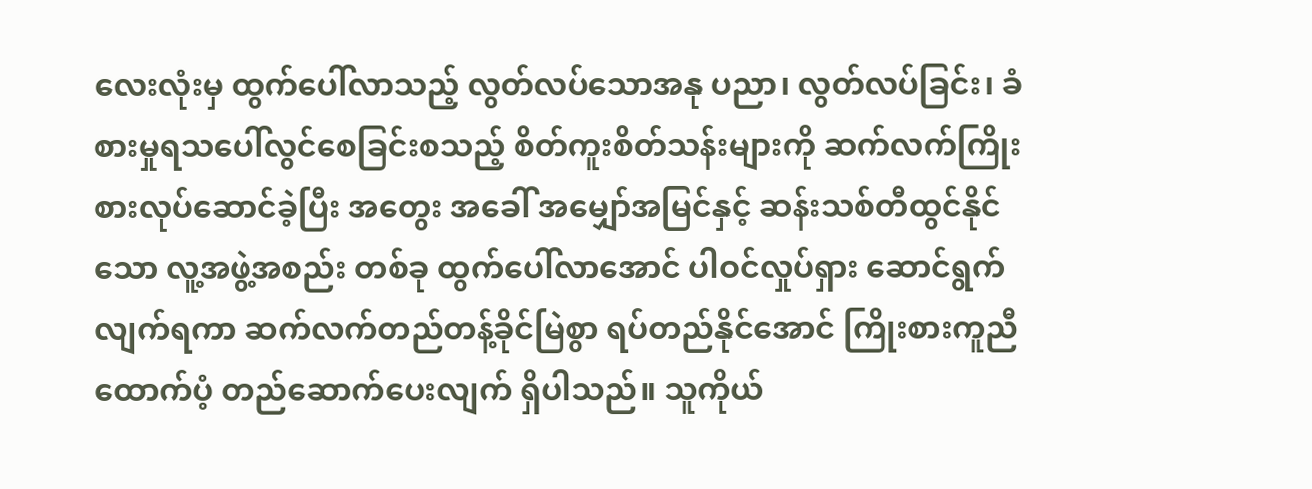လေးလုံးမှ ထွက်ပေါ်လာသည့် လွတ်လပ်သောအနု ပညာ၊ လွတ်လပ်ခြင်း၊ ခံစားမှုရသပေါ်လွင်စေခြင်းစသည့် စိတ်ကူးစိတ်သန်းများကို ဆက်လက်ကြိုးစားလုပ်ဆောင်ခဲ့ပြီး အတွေး အခေါ် အမျှော်အမြင်နှင့် ဆန်းသစ်တီထွင်နိုင်သော လူ့အဖွဲ့အစည်း တစ်ခု ထွက်ပေါ်လာအောင် ပါဝင်လှုပ်ရှား ဆောင်ရွက်လျက်ရကာ ဆက်လက်တည်တန့်ခိုင်မြဲစွာ ရပ်တည်နိုင်အောင် ကြိုးစားကူညီထောက်ပံ့ တည်ဆောက်ပေးလျက် ရှိပါသည်။ သူကိုယ်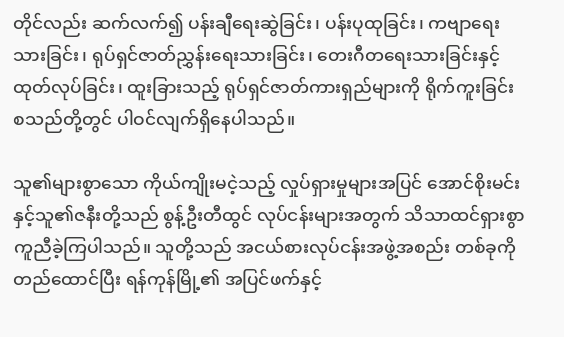တိုင်လည်း ဆက်လက်၍ ပန်းချီရေးဆွဲခြင်း၊ ပန်းပုထုခြင်း၊ ကဗျာရေးသားခြင်း၊ ရုပ်ရှင်ဇာတ်ညွှန်းရေးသားခြင်း၊ တေးဂီတရေးသားခြင်းနှင့် ထုတ်လုပ်ခြင်း၊ ထူးခြားသည့် ရုပ်ရှင်ဇာတ်ကားရှည်များကို ရိုက်ကူးခြင်း စသည်တို့တွင် ပါဝင်လျက်ရှိနေပါသည်။

သူ၏များစွာသော ကိုယ်ကျိုးမငဲ့သည့် လှုပ်ရှားမှုများအပြင် အောင်စိုးမင်းနှင့်သူ၏ဇနီးတို့သည် စွန့်ဦးတီထွင် လုပ်ငန်းများအတွက် သိသာထင်ရှားစွာ ကူညီခဲ့ကြပါသည်။ သူတို့သည် အငယ်စားလုပ်ငန်းအဖွဲ့အစည်း တစ်ခုကို တည်ထောင်ပြီး ရန်ကုန်မြို့၏ အပြင်ဖက်နှင့်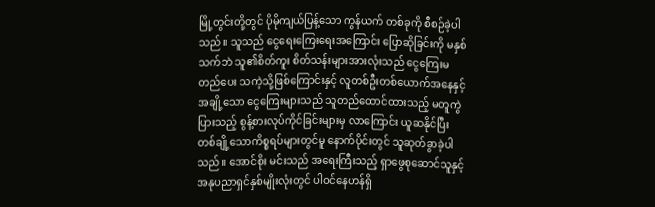မြို့တွင်းတို့တွင် ပိုမိုကျယ်ပြန့်သော ကွန်ယက် တစ်ခုကို စီစဉ်ခဲ့ပါသည်။ သူသည် ငွေရေးကြေးရေးအကြောင်း ပြောဆိုခြင်းကို မနှစ်သက်ဘဲ သူ၏စိတ်ကူး စိတ်သန်းများအားလုံးသည် ငွေကြေးမတည်ပေး သကဲ့သို့ဖြစ်ကြောင်းနှင့် လူတစ်ဦးတစ်ယောက်အနေနှင့် အချို့သော ငွေကြေးများသည် သူတည်ထောင်ထားသည့် မတူကွဲပြားသည့် စွန့်စားလုပ်ကိုင်ခြင်းများမှ လာကြောင်း ယူဆနိုင်ပြီး တစ်ချို့သောကိစ္စရပ်များတွင်မူ နောက်ပိုင်းတွင် သူဆုတ်ခွာခဲ့ပါသည်။ အောင်စိုး မင်းသည် အရေးကြီးသည့် ရှာဖွေစုဆောင်သူနှင့် အနုပညာရှင်နှစ်မျိုးလုံးတွင် ပါဝင်နေဟန်ရှိ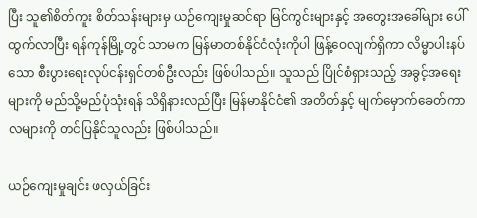ပြီး သူ၏စိတ်ကူး စိတ်သန်းများမှ ယဉ်ကျေးမှုဆင်ရာ မြင်ကွင်းများနှင့် အတွေးအခေါ်များ ပေါ်ထွက်လာပြီး ရန်ကုန်မြို့တွင် သာမက မြန်မာတစ်နိုင်ငံလုံးကိုပါ ဖြန့်ဝေလျက်ရှိကာ လိမ္မာပါးနပ်သော စီးပွားရေးလုပ်ငန်းရှင်တစ်ဦးလည်း ဖြစ်ပါသည်။ သူသည် ပြိုင်စံရှားသည့် အခွင့်အရေးများကို မည်သို့မည်ပုံသုံးရန် သိရှိနားလည်ပြီး မြန်မာနိုင်ငံ၏ အတိတ်နှင့် မျက်မှောက်ခေတ်ကာလများကို တင်ပြနိုင်သူလည်း ဖြစ်ပါသည်။

ယဉ်ကျေးမှုချင်း ဖလှယ်ခြင်း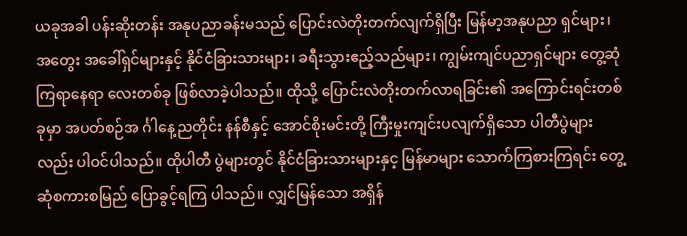ယခုအခါ ပန်းဆိုးတန်း အနုပညာခန်းမသည် ပြောင်းလဲတိုးတက်လျက်ရှိပြီး မြန်မာ့အနုပညာ ရှင်များ၊ အတွေး အခေါ်ရှင်များနှင့် နိုင်ငံခြားသားများ၊ ခရီးသွားဧည့်သည်များ၊ ကျွမ်းကျင်ပညာရှင်များ တွေ့ဆုံကြရာနေရာ လေးတစ်ခု ဖြစ်လာခဲ့ပါသည်။ ထိုသို့ ပြောင်းလဲတိုးတက်လာရခြင်း၏ အကြောင်းရင်းတစ်ခုမှာ အပတ်စဉ်အ င်္ဂါနေ့ညတိုင်း နန်စီနှင့် အောင်စိုးမင်းတို့ ကြီးမှုးကျင်းပလျက်ရှိသော ပါတီပွဲများလည်း ပါဝင်ပါသည်။ ထိုပါတီ ပွဲများတွင် နိုင်ငံခြားသားများနှင့ မြန်မာများ သောက်ကြစားကြရင်း တွေ့ဆုံစကားစမြည် ပြောခွင့်ရကြ ပါသည်။ လျှင်မြန်သော အရှိန်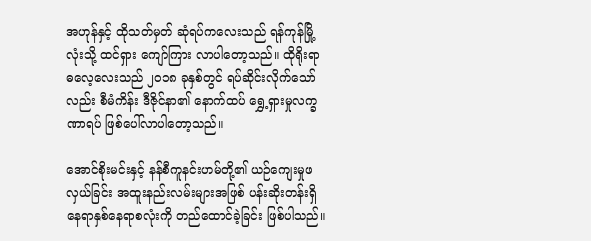အဟုန်နှင့် ထိုသတ်မှတ် ဆုံရပ်ကလေးသည် ရန်ကုန်မြို့လုံးသို့ ထင်ရှား ကျော်ကြား လာပါတော့သည်။ ထိုရိုးရာ ဓလေ့လေးသည် ၂၀၁၈ ခုနှစ်တွင် ရပ်ဆိုင်းလိုက်သော်လည်း စီမံကိန်း ဒီဇိုင်နာ၏ နောက်ထပ် ရွှေ့ရှားမှုလက္ခဏာရပ် ဖြစ်ပေါ်လာပါတော့သည်။

အောင်စိုးမင်းနှင့် နန်စီကူနင်းဟမ်တို့၏ ယဉ်ကျေးမှုဖလှယ်ခြင်း အထူးနည်းလမ်းများအဖြစ် ပန်းဆိုးတန်းရှိ နေရာနှစ်နေရာစလုံးကို တည်ထောင်ခဲ့ခြင်း ဖြစ်ပါသည်။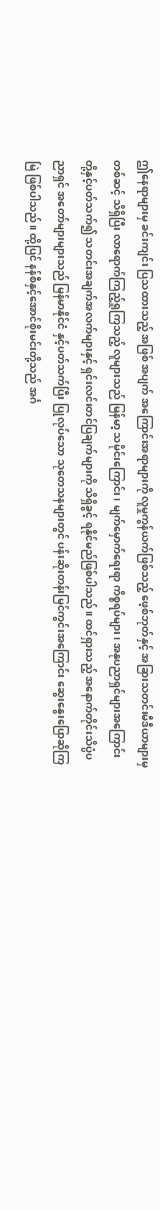ဤနေရာများမှ ခင်းကျင်း ပြသထားသည့် အဖြစ် အပျက် အကြောင်းအရာများကို လူမှုကွန်ယက်ဖြစ်သည့် ဖေ့စ်ဘုတ်နှင့် အခြားသတင်းမီဒီယာများမှတစ်ဆင့် သိရှိပြီး လာရောက်ကြည့်ရှုကြသည့် လူများသည် မြန်မာ့ သမိုင်းကြောင်း၊ မျက်မှောက်ရေးရာ ကိစ္စရပ်များ၊ အနုပညာရှင်များအကြောင်း တို့နှင့်ပတ်သက်၍ သတင်းအချက်အလက်များနှင့် ရှင်းလင်းတင်ပြချက်များကို သိရှိခွင့် ရနိုင်မည်ဖြစ်ပါသည်။ ထင်ရှားသည့် အနောက်တိုင်းသိပ္ပံပညာရှင် အတော်များများသည် မြန်မာနိုင်ငံ နှင့်ပတ်သက်ပြီး ပြုလုပ်သော သုတေသနများတွင် ပန်းဆိုးတန်းမြင်ကွင်းအကြောင်း ဆွေးနွေးပြောဆိုကြမြဲ ဖြစ်ပါသည်။ ထို့ပြင် နန်စီနှင့်အောင်စိုးမင်းတို့သည် အင်္ဂ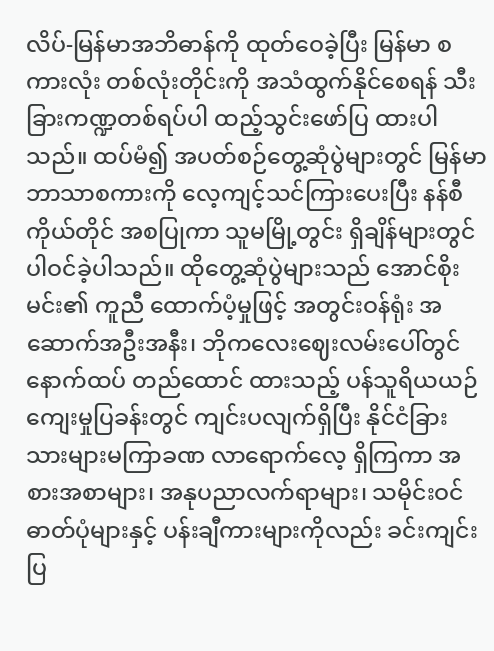လိပ်-မြန်မာအဘိဓာန်ကို ထုတ်ဝေခဲ့ပြီး မြန်မာ စကားလုံး တစ်လုံးတိုင်းကို အသံထွက်နိုင်စေရန် သီးခြားကဏ္ဍတစ်ရပ်ပါ ထည့်သွင်းဖော်ပြ ထားပါသည်။ ထပ်မံ၍ အပတ်စဉ်တွေ့ဆုံပွဲများတွင် မြန်မာဘာသာစကားကို လေ့ကျင့်သင်ကြားပေးပြီး နန်စီကိုယ်တိုင် အစပြုကာ သူမမြို့တွင်း ရှိချိန်များတွင် ပါဝင်ခဲ့ပါသည်။ ထိုတွေ့ဆုံပွဲများသည် အောင်စိုးမင်း၏ ကူညီ ထောက်ပံ့မှုဖြင့် အတွင်းဝန်ရုံး အဆောက်အဦးအနီး၊ ဘိုကလေးဈေးလမ်းပေါ်တွင် နောက်ထပ် တည်ထောင် ထားသည့် ပန်သူရိယယဉ်ကျေးမှုပြခန်းတွင် ကျင်းပလျက်ရှိပြီး နိုင်ငံခြား သားများမကြာခဏ လာရောက်လေ့ ရှိကြကာ အစားအစာများ၊ အနုပညာလက်ရာများ၊ သမိုင်းဝင်ဓာတ်ပုံများနှင့် ပန်းချီကားများကိုလည်း ခင်းကျင်း ပြ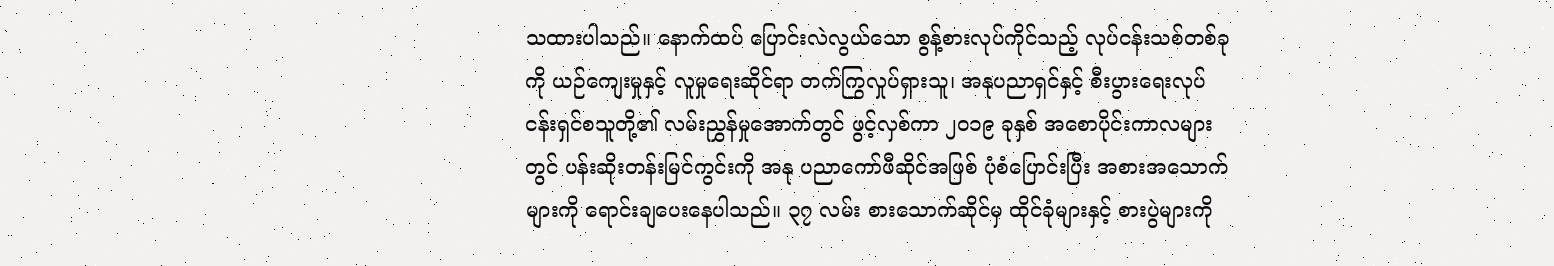သထားပါသည်။ နောက်ထပ် ပြောင်းလဲလွယ်သော စွန့်စားလုပ်ကိုင်သည့် လုပ်ငန်းသစ်တစ်ခုကို ယဉ်ကျေးမှုနှင့် လူမှုရေးဆိုင်ရာ တက်ကြွလှုပ်ရှားသူ၊ အနုပညာရှင်နှင့် စီးပွားရေးလုပ်ငန်းရှင်စသူတို့၏ လမ်းညွှန်မှုအောက်တွင် ဖွင့်လှစ်ကာ ၂၀၁၉ ခုနှစ် အစောပိုင်းကာလများတွင် ပန်းဆိုးတန်းမြင်ကွင်းကို အနု ပညာကော်ဖီဆိုင်အဖြစ် ပုံစံပြောင်းပြီး အစားအသောက်များကို ရောင်းချပေးနေပါသည်။ ၃၇ လမ်း စားသောက်ဆိုင်မှ ထိုင်ခုံများနှင့် စားပွဲများကို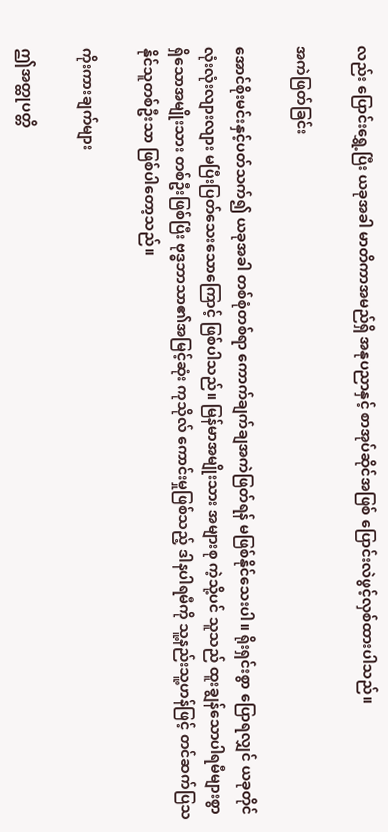လည်း ပြောင်းရွှေ့ပြီး ယခုအခါ မာတိကာအမည်ရှိ အနုပညာနှင့် စာအုပ်ဆိုင်အဖြစ် ပြောင်းလဲဖွင့်လှစ်ထားပါသည်။

အကဲဖြတ်ခြင်း

အောင်စိုးမင်းနှင့်ပတ်သက်၍ ယခုအခါ တစ်စုံတစ်ရာ ကောက်ချက်ချအကဲဖြတ်ရန် မဖြစ်နိုင်သေးပါ။ ရိုးရှင်းစွာ ပြောရလျှင် ယခုတိုင် လုံးလုံးလျားလျား မပြီးပြတ်သေးသောကြောင့် ဖြစ်ပါသည်။ မြန်မာအမျိုးသား အများစု ကဲ့သို့ပင် သူသည် ထူးချွန်သောပါရမီများစွာ ရှိသောအမျိုးသား တစ်ဦးဖြစ်ပြီး ဗုဒ္ဓဘာသာ၏အမြင့်ဆုံး ကုသိုလ် ကောင်းမှုဖြစ်သည့် ဒါနပါရမီကို သူ့နည်းသူ့ဟန်ဖြင့် တင်ဆက်ပြသနိုင်သူတစ်ဦးသာ ဖြစ်ပါတော့သည်။

ကိုးကားချက်များ

ဤအတ္ထုပတ္တိ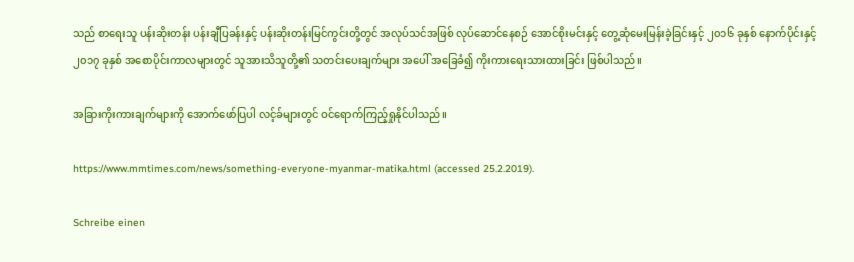သည် စာရေးသူ ပန်းဆိုးတန်း ပန်းချီပြခန်းနှင့် ပန်းဆိုးတန်းမြင်ကွင်းတို့တွင် အလုပ်သင်အဖြစ် လုပ်ဆောင်နေစဉ် အောင်စိုးမင်းနှင့် တွေ့ဆုံမေးမြန်းခဲ့ခြင်းနှင့် ၂၀၁၆ ခုနှစ် နောက်ပိုင်းနှင့် ၂၀၁၇ ခုနှစ် အစောပိုင်းကာလများတွင် သူအားသိသူတို့၏ သတင်းပေးချက်များ အပေါ် အခြေခံ၍ ကိုးကားရေးသားထားခြင်း ဖြစ်ပါသည်။

အခြားကိုးကားချက်များကို အောက်ဖော်ပြပါ လင့်ခ်များတွင် ဝင်ရောက်ကြည့်ရှုနိုင်ပါသည်။

https://www.mmtimes.com/news/something-everyone-myanmar-matika.html (accessed 25.2.2019).

Schreibe einen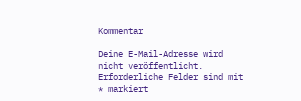Kommentar

Deine E-Mail-Adresse wird nicht veröffentlicht. Erforderliche Felder sind mit * markiert